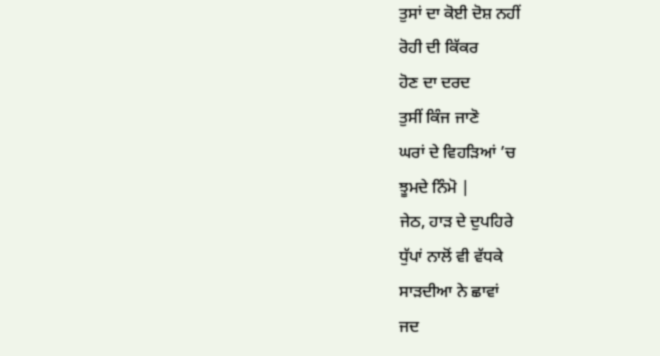ਤੁਸਾਂ ਦਾ ਕੋਈ ਦੋਸ਼ ਨਹੀਂ
ਰੋਹੀ ਦੀ ਕਿੱਕਰ
ਹੋਣ ਦਾ ਦਰਦ
ਤੁਸੀਂ ਕਿੰਜ ਜਾਣੋ
ਘਰਾਂ ਦੇ ਵਿਹੜਿਆਂ ’ਚ
ਝੂਮਦੇ ਨਿੰਮੋ |
ਜੇਠ, ਹਾੜ ਦੇ ਦੁਪਹਿਰੇ
ਧੁੱਪਾਂ ਨਾਲੋਂ ਵੀ ਵੱਧਕੇ
ਸਾੜਦੀਆ ਨੇ ਛਾਵਾਂ
ਜਦ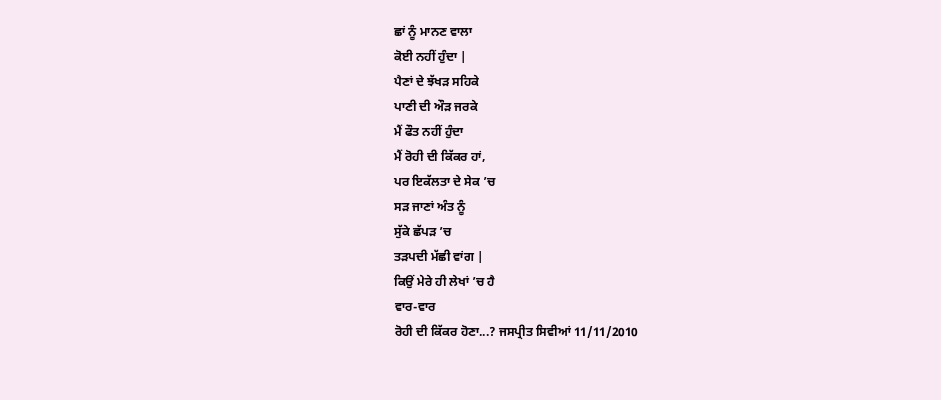ਛਾਂ ਨੂੰ ਮਾਨਣ ਵਾਲਾ
ਕੋਈ ਨਹੀਂ ਹੁੰਦਾ |
ਪੈਣਾਂ ਦੇ ਝੱਖੜ ਸਹਿਕੇ
ਪਾਣੀ ਦੀ ਔੜ ਜਰਕੇ
ਮੈਂ ਫੌਤ ਨਹੀਂ ਹੁੰਦਾ
ਮੈਂ ਰੋਹੀ ਦੀ ਕਿੱਕਰ ਹਾਂ,
ਪਰ ਇਕੱਲਤਾ ਦੇ ਸੇਕ ’ਚ
ਸੜ ਜਾਣਾਂ ਅੰਤ ਨੂੰ
ਸੁੱਕੇ ਛੱਪੜ ’ਚ
ਤੜਪਦੀ ਮੱਛੀ ਵਾਂਗ |
ਕਿਉਂ ਮੇਰੇ ਹੀ ਲੇਖਾਂ ’ਚ ਹੈ
ਵਾਰ-ਵਾਰ
ਰੋਹੀ ਦੀ ਕਿੱਕਰ ਹੋਣਾ...? ਜਸਪ੍ਰੀਤ ਸਿਵੀਆਂ 11/11/2010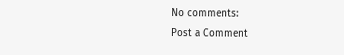No comments:
Post a Comment